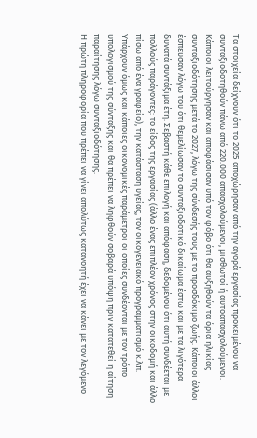Τα στοιχεία δείχνουν ότι το 2025 αποχώρησαν από την αγορά εργασίας προκειμένου να συνταξιοδοτηθούν πάνω από 220.000 απασχολούμενοι, μισθωτοί ή αυτοαπασχολούμενοι. Κάποιοι λειτούργησαν και αποφάσισαν υπό τον φόβο ότι θα αυξηθούν τα όρια ηλικίας συνταξιοδότησης μετά το 2027, λόγω της σύνδεσής τους με το προσδόκιμο ζωής. Κάποιοι άλλοι έσπευσαν λόγω του ότι θεμελίωσαν το συνταξιοδοτικό δικαίωμα έστω και με τα λιγότερα δυνατά συντάξιμα έτη. Σεβαστή κάθε επιλογή και απόφαση, δεδομένου ότι αυτή συνδέεται με πολλούς παράγοντες: το είδος της εργασίας (άλλο ένας επιπλέον χρόνος στην οικοδομή και άλλο πίσω από ένα γραφείο), την κατάσταση υγείας, τον οικογενειακό προγραμματισμό κ.λπ. Υπάρχουν όμως και κάποιες οικονομικές παράμετροι οι οποίες συνδέονται με τον τρόπο υπολογισμού της σύνταξης και θα πρέπει να ληφθούν σοβαρά υπόψη πριν κατατεθεί η αίτηση παραίτησης λόγω συνταξιοδότησης.
Η πρώτη πληροφορία που πρέπει να γίνει απολύτως κατανοητή έχει να κάνει με τον λεγόμενο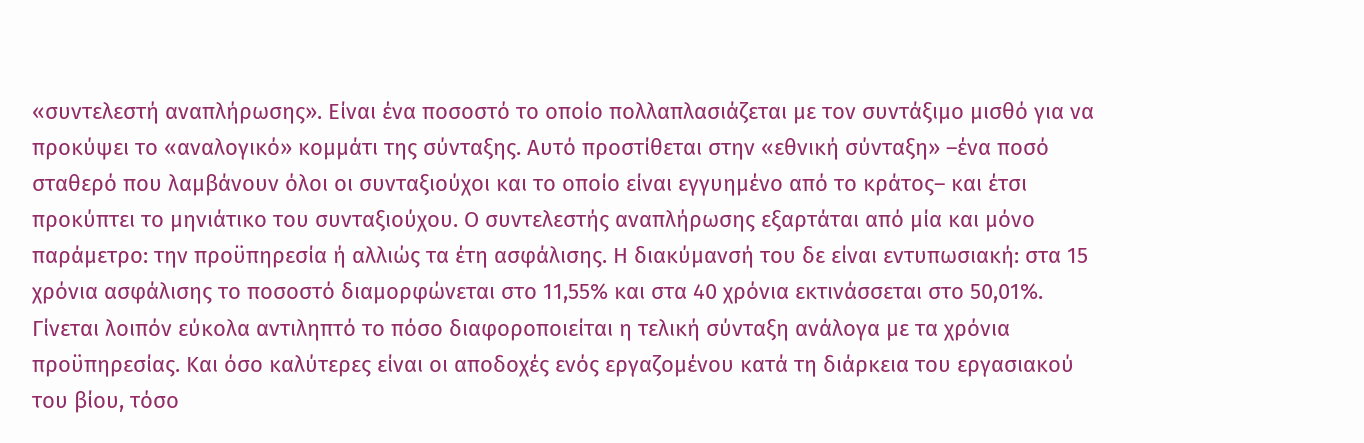«συντελεστή αναπλήρωσης». Είναι ένα ποσοστό το οποίο πολλαπλασιάζεται με τον συντάξιμο μισθό για να προκύψει το «αναλογικό» κομμάτι της σύνταξης. Αυτό προστίθεται στην «εθνική σύνταξη» –ένα ποσό σταθερό που λαμβάνουν όλοι οι συνταξιούχοι και το οποίο είναι εγγυημένο από το κράτος– και έτσι προκύπτει το μηνιάτικο του συνταξιούχου. Ο συντελεστής αναπλήρωσης εξαρτάται από μία και μόνο παράμετρο: την προϋπηρεσία ή αλλιώς τα έτη ασφάλισης. Η διακύμανσή του δε είναι εντυπωσιακή: στα 15 χρόνια ασφάλισης το ποσοστό διαμορφώνεται στο 11,55% και στα 40 χρόνια εκτινάσσεται στο 50,01%. Γίνεται λοιπόν εύκολα αντιληπτό το πόσο διαφοροποιείται η τελική σύνταξη ανάλογα με τα χρόνια προϋπηρεσίας. Και όσο καλύτερες είναι οι αποδοχές ενός εργαζομένου κατά τη διάρκεια του εργασιακού του βίου, τόσο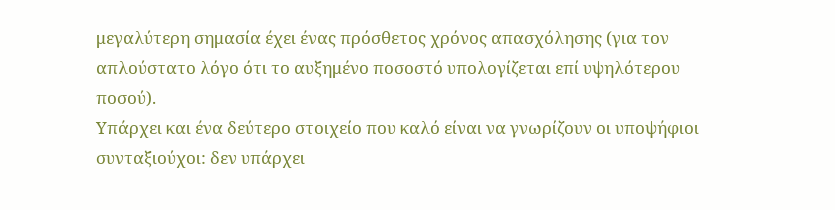μεγαλύτερη σημασία έχει ένας πρόσθετος χρόνος απασχόλησης (για τον απλούστατο λόγο ότι το αυξημένο ποσοστό υπολογίζεται επί υψηλότερου ποσού).
Υπάρχει και ένα δεύτερο στοιχείο που καλό είναι να γνωρίζουν οι υποψήφιοι συνταξιούχοι: δεν υπάρχει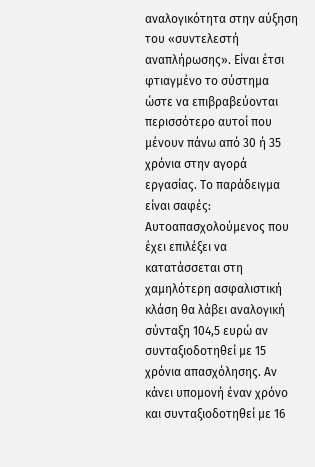αναλογικότητα στην αύξηση του «συντελεστή αναπλήρωσης». Είναι έτσι φτιαγμένο το σύστημα ώστε να επιβραβεύονται περισσότερο αυτοί που μένουν πάνω από 30 ή 35 χρόνια στην αγορά εργασίας. Το παράδειγμα είναι σαφές: Αυτοαπασχολούμενος που έχει επιλέξει να κατατάσσεται στη χαμηλότερη ασφαλιστική κλάση θα λάβει αναλογική σύνταξη 104,5 ευρώ αν συνταξιοδοτηθεί με 15 χρόνια απασχόλησης. Αν κάνει υπομονή έναν χρόνο και συνταξιοδοτηθεί με 16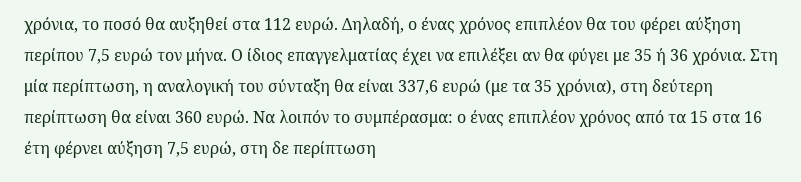χρόνια, το ποσό θα αυξηθεί στα 112 ευρώ. Δηλαδή, ο ένας χρόνος επιπλέον θα του φέρει αύξηση περίπου 7,5 ευρώ τον μήνα. Ο ίδιος επαγγελματίας έχει να επιλέξει αν θα φύγει με 35 ή 36 χρόνια. Στη μία περίπτωση, η αναλογική του σύνταξη θα είναι 337,6 ευρώ (με τα 35 χρόνια), στη δεύτερη περίπτωση θα είναι 360 ευρώ. Να λοιπόν το συμπέρασμα: ο ένας επιπλέον χρόνος από τα 15 στα 16 έτη φέρνει αύξηση 7,5 ευρώ, στη δε περίπτωση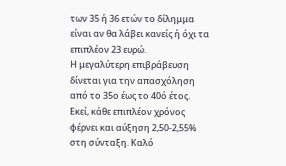των 35 ή 36 ετών το δίλημμα είναι αν θα λάβει κανείς ή όχι τα επιπλέον 23 ευρώ.
Η μεγαλύτερη επιβράβευση δίνεται για την απασχόληση από το 35ο έως το 40ό έτος. Εκεί, κάθε επιπλέον χρόνος φέρνει και αύξηση 2,50-2,55% στη σύνταξη. Καλό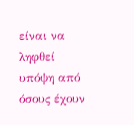είναι να ληφθεί υπόψη από όσους έχουν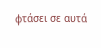φτάσει σε αυτά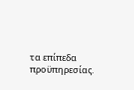τα επίπεδα προϋπηρεσίας.